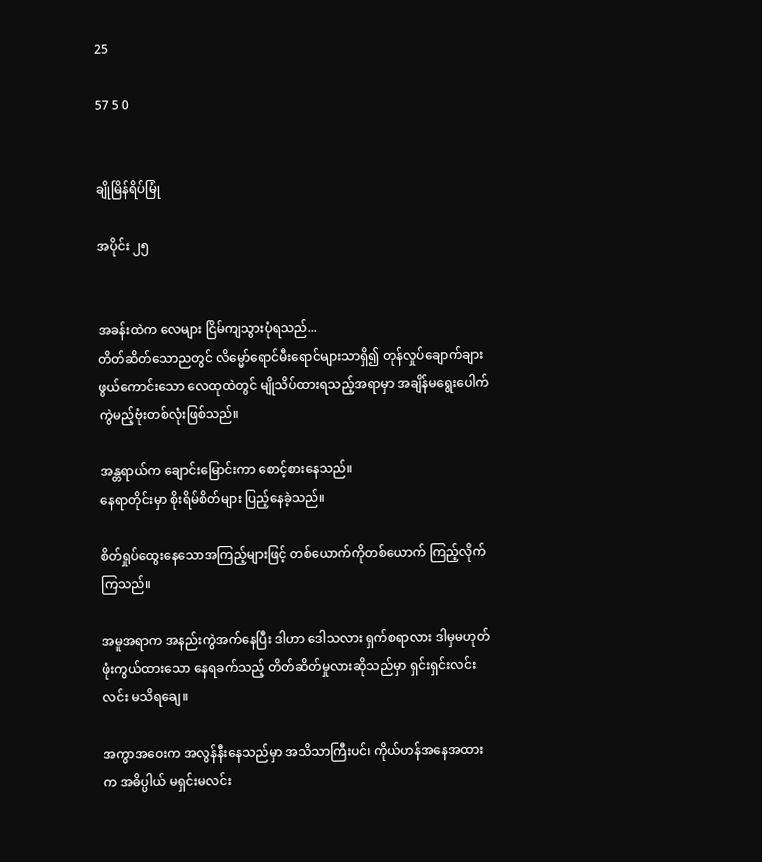25

57 5 0


ချိုမြိန်ရိပ်မြုံ

အပိုင်း ၂၅


အခန်းထဲက လေများ ငြိမ်ကျသွားပုံရသည်...
တိတ်ဆိတ်သောညတွင် လိမ္မော်ရောင်မီးရောင်များသာရှိ၍ တုန်လှုပ်ချောက်ချားဖွယ်ကောင်းသော လေထုထဲတွင် မျိုသိပ်ထားရသည့်အရာမှာ အချိန်မရွေးပေါက်ကွဲမည့်ဗုံးတစ်လုံးဖြစ်သည်။

အန္တရာယ်က ချောင်းမြောင်းကာ စောင့်စားနေသည်။
နေရာတိုင်းမှာ စိုးရိမ်စိတ်များ ပြည့်နေခဲ့သည်။

စိတ်ရှုပ်ထွေးနေသောအကြည့်များဖြင့် တစ်ယောက်ကိုတစ်ယောက် ကြည့်လိုက်ကြသည်။

အမူအရာက အနည်းကွဲအက်နေပြီး ဒါဟာ ဒေါသလား ရှက်စရာလား ဒါမှမဟုတ် ဖုံးကွယ်ထားသော နေရခက်သည့် တိတ်ဆိတ်မှုလားဆိုသည်မှာ ရှင်းရှင်းလင်းလင်း မသိရချေ။

အကွာအဝေးက အလွန်နီးနေသည်မှာ အသိသာကြီးပင်၊ ကိုယ်ဟန်အနေအထားက အဓိပ္ပါယ် မရှင်းမလင်း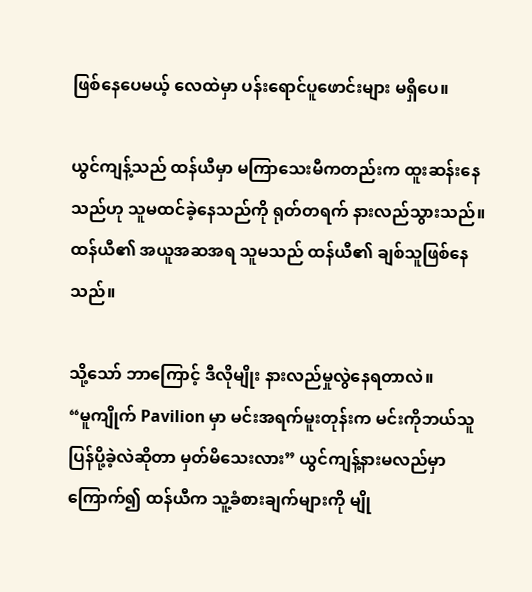ဖြစ်နေပေမယ့် လေထဲမှာ ပန်းရောင်ပူဖောင်းများ မရှိပေ။

ယွင်ကျန့်သည် ထန်ယီမှာ မကြာသေးမီကတည်းက ထူးဆန်းနေသည်ဟု သူမထင်ခဲ့နေသည်ကို ရုတ်တရက် နားလည်သွားသည်။ ထန်ယီ၏ အယူအဆအရ သူမသည် ထန်ယီ၏ ချစ်သူဖြစ်နေသည်။

သို့သော် ဘာကြောင့် ဒီလိုမျိုး နားလည်မှုလွဲနေရတာလဲ။
“မူကျိုက် Pavilion မှာ မင်းအရက်မူးတုန်းက မင်းကိုဘယ်သူပြန်ပို့ခဲ့လဲဆိုတာ မှတ်မိသေးလား” ယွင်ကျန့်နားမလည်မှာ ကြောက်၍ ထန်ယီက သူ့ခံစားချက်များကို မျို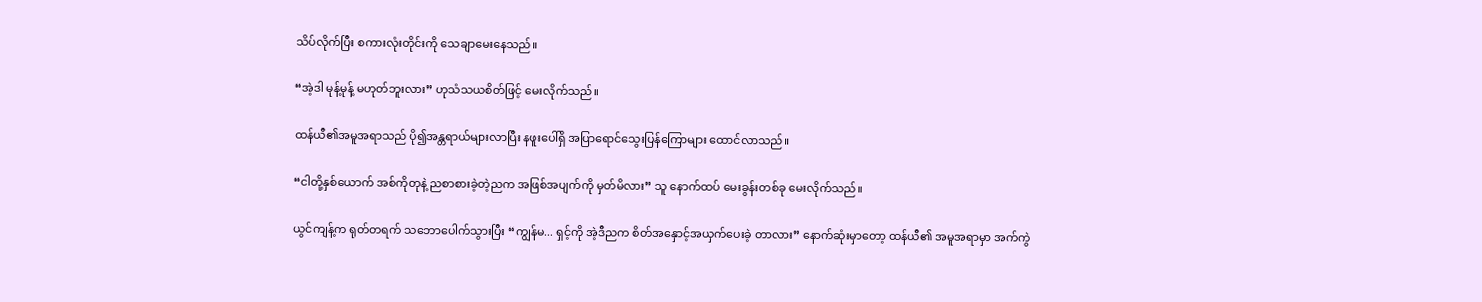သိပ်လိုက်ပြီး စကားလုံးတိုင်းကို သေချာမေးနေသည်။

“အဲ့ဒါ မုန့်မုန့် မဟုတ်ဘူးလား” ဟုသံသယစိတ်ဖြင့် မေးလိုက်သည်။

ထန်ယီ၏အမူအရာသည် ပို၍အန္တရာယ်များလာပြီး နဖူးပေါ်ရှိ အပြာရောင်သွေးပြန်ကြောများ ထောင်လာသည်။

“ငါတို့နှစ်ယောက် အစ်ကိုတုနဲ့ ညစာစားခဲ့တဲ့ညက အဖြစ်အပျက်ကို မှတ်မိလား” သူ နောက်ထပ် မေးခွန်းတစ်ခု မေးလိုက်သည်။

ယွင်ကျန့်က ရုတ်တရက် သဘောပေါက်သွားပြီး “ကျွန်မ... ရှင့်ကို အဲ့ဒီညက စိတ်အနှောင့်အယှက်ပေးခဲ့ တာလား” နောက်ဆုံးမှာတော့ ထန်ယီ၏ အမူအရာမှာ အက်ကွဲ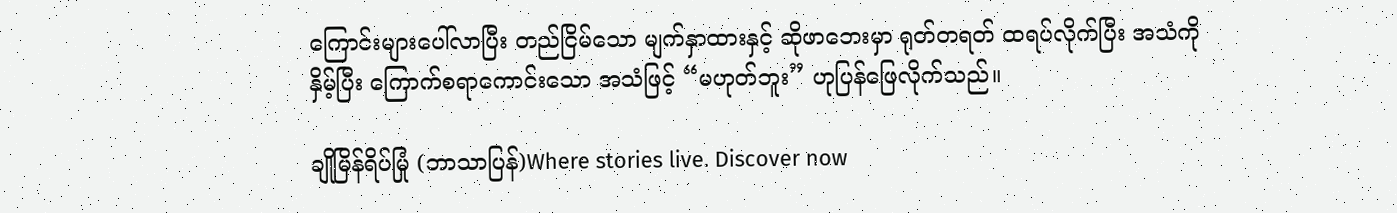ကြောင်းများပေါ်လာပြီး တည်ငြိမ်သော မျက်နှာထားနှင့် ဆိုဖာဘေးမှာ ရုတ်တရတ် ထရပ်လိုက်ပြီး အသံကိုနှိမ့်ပြီး ကြောက်စရာကောင်းသော အသံဖြင့် “မဟုတ်ဘူး” ဟုပြန်ဖြေလိုက်သည်။

ချိုမြိန်ရိပ်မြုံ (ဘာသာပြန်)Where stories live. Discover now